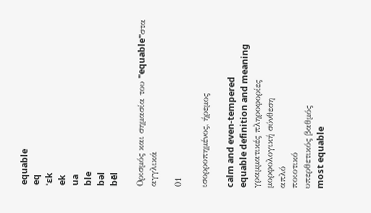equable
eq
ˈɛk
ek
ua
ble
bəl
bēl

Ορισμός και σημασία του "equable"στα αγγλικά

01

ισορροπημένος, ήρεμος

calm and even-tempered
equable definition and meaning
γραμματικές πληροφορίες
μορφολογική σύνθεση
απλό
ποιοτικό
υπερθετικός βαθμός
most equable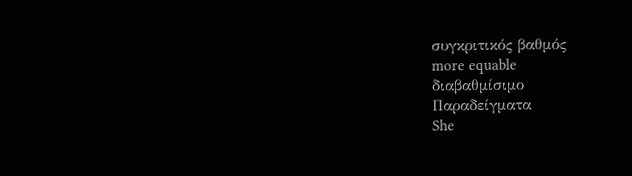συγκριτικός βαθμός
more equable
διαβαθμίσιμο
Παραδείγματα
She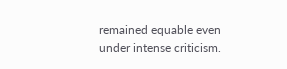remained equable even under intense criticism.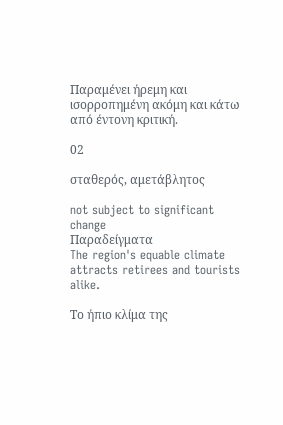Παραμένει ήρεμη και ισορροπημένη ακόμη και κάτω από έντονη κριτική.

02

σταθερός, αμετάβλητος

not subject to significant change
Παραδείγματα
The region's equable climate attracts retirees and tourists alike.

Το ήπιο κλίμα της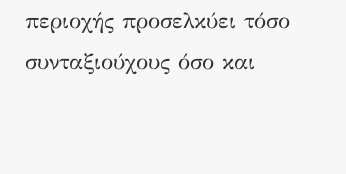περιοχής προσελκύει τόσο συνταξιούχους όσο και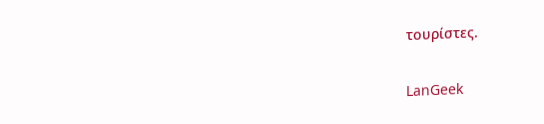τουρίστες.

LanGeek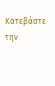Κατεβάστε την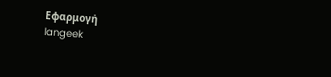Εφαρμογή
langeek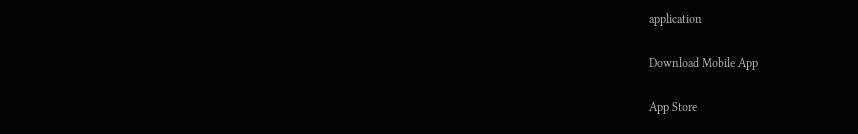application

Download Mobile App

App Store